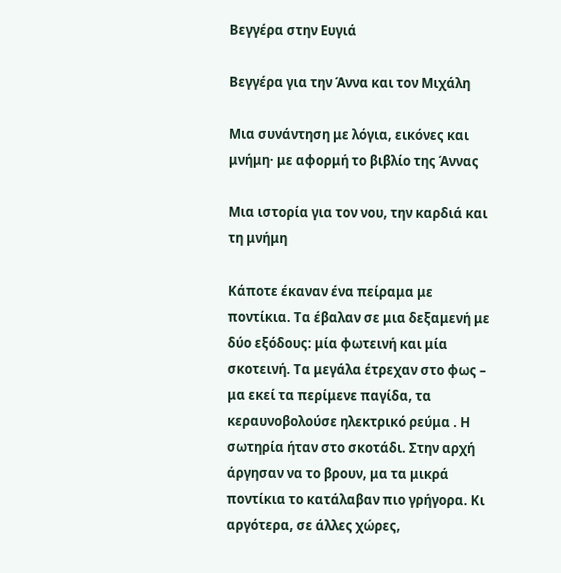Βεγγέρα στην Ευγιά

Βεγγέρα για την Άννα και τον Μιχάλη

Μια συνάντηση με λόγια, εικόνες και μνήμη· με αφορμή το βιβλίο της Άννας

Μια ιστορία για τον νου, την καρδιά και τη μνήμη

Κάποτε έκαναν ένα πείραμα με ποντίκια. Τα έβαλαν σε μια δεξαμενή με δύο εξόδους: μία φωτεινή και μία σκοτεινή. Τα μεγάλα έτρεχαν στο φως – μα εκεί τα περίμενε παγίδα, τα κεραυνοβολούσε ηλεκτρικό ρεύμα . Η σωτηρία ήταν στο σκοτάδι. Στην αρχή άργησαν να το βρουν, μα τα μικρά ποντίκια το κατάλαβαν πιο γρήγορα. Κι αργότερα, σε άλλες χώρες,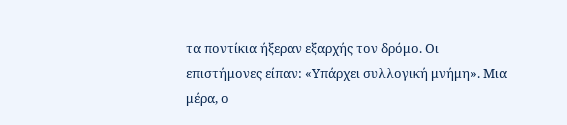τα ποντίκια ήξεραν εξαρχής τον δρόμο. Οι επιστήμονες είπαν: «Υπάρχει συλλογική μνήμη». Μια μέρα, ο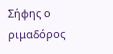Σήφης ο ριμαδόρος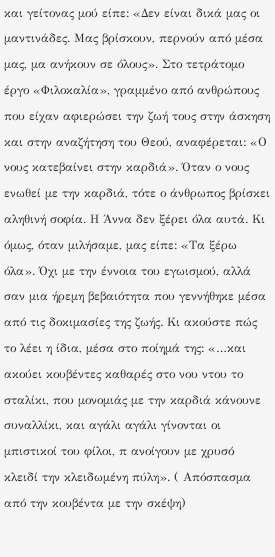και γείτονας μού είπε: «Δεν είναι δικά μας οι μαντινάδες. Μας βρίσκουν, περνούν από μέσα μας, μα ανήκουν σε όλους». Στο τετράτομο έργο «Φιλοκαλία», γραμμένο από ανθρώπους που είχαν αφιερώσει την ζωή τους στην άσκηση και στην αναζήτηση του Θεού, αναφέρεται: «Ο νους κατεβαίνει στην καρδιά». Όταν ο νους ενωθεί με την καρδιά, τότε ο άνθρωπος βρίσκει αληθινή σοφία. Η Άννα δεν ξέρει όλα αυτά. Κι όμως, όταν μιλήσαμε, μας είπε: «Τα ξέρω όλα». Όχι με την έννοια του εγωισμού, αλλά σαν μια ήρεμη βεβαιότητα που γεννήθηκε μέσα από τις δοκιμασίες της ζωής. Κι ακούστε πώς το λέει η ίδια, μέσα στο ποίημά της: «…και ακούει κουβέντες καθαρές στο νου ντου το σταλίκι, που μονομιάς με την καρδιά κάνουνε συναλλίκι, και αγάλι αγάλι γίνονται οι μπιστικοί του φίλοι, π ανοίγουν με χρυσό κλειδί την κλειδωμένη πύλη». ( Απόσπασμα από την κουβέντα με την σκέψη)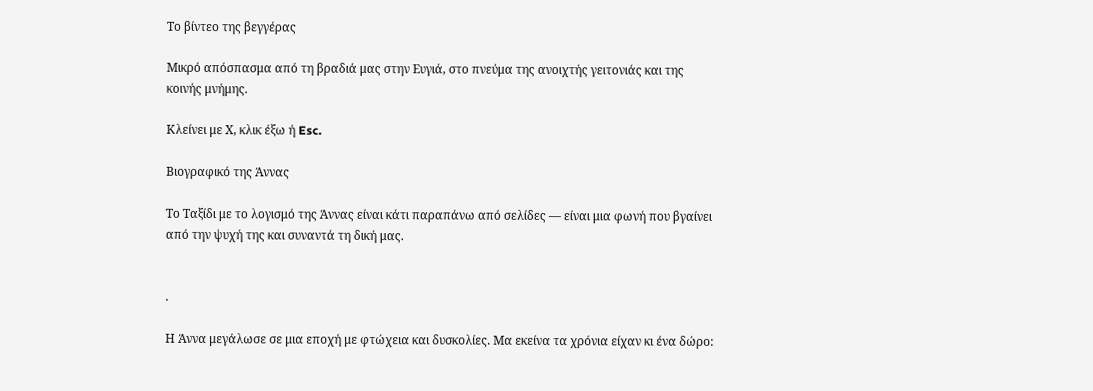Το βίντεο της βεγγέρας

Μικρό απόσπασμα από τη βραδιά μας στην Ευγιά, στο πνεύμα της ανοιχτής γειτονιάς και της κοινής μνήμης.

Κλείνει με Χ, κλικ έξω ή Esc.

Βιογραφικό της Άννας

Το Ταξίδι με το λογισμό της Άννας είναι κάτι παραπάνω από σελίδες — είναι μια φωνή που βγαίνει από την ψυχή της και συναντά τη δική μας.


.

Η Άννα μεγάλωσε σε μια εποχή με φτώχεια και δυσκολίες. Μα εκείνα τα χρόνια είχαν κι ένα δώρο: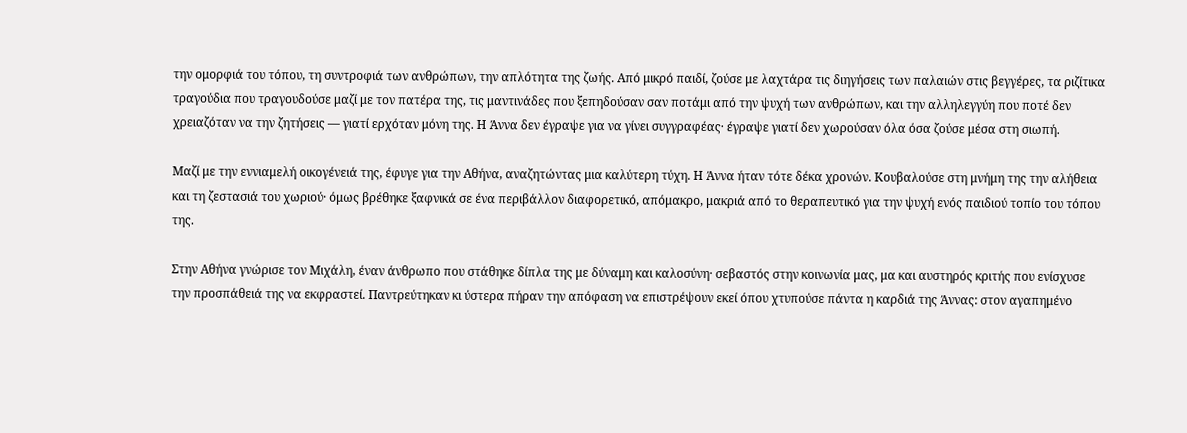την ομορφιά του τόπου, τη συντροφιά των ανθρώπων, την απλότητα της ζωής. Από μικρό παιδί, ζούσε με λαχτάρα τις διηγήσεις των παλαιών στις βεγγέρες, τα ριζίτικα τραγούδια που τραγουδούσε μαζί με τον πατέρα της, τις μαντινάδες που ξεπηδούσαν σαν ποτάμι από την ψυχή των ανθρώπων, και την αλληλεγγύη που ποτέ δεν χρειαζόταν να την ζητήσεις — γιατί ερχόταν μόνη της. Η Άννα δεν έγραψε για να γίνει συγγραφέας· έγραψε γιατί δεν χωρούσαν όλα όσα ζούσε μέσα στη σιωπή.

Μαζί με την εννιαμελή οικογένειά της, έφυγε για την Αθήνα, αναζητώντας μια καλύτερη τύχη. Η Άννα ήταν τότε δέκα χρονών. Κουβαλούσε στη μνήμη της την αλήθεια και τη ζεστασιά του χωριού· όμως βρέθηκε ξαφνικά σε ένα περιβάλλον διαφορετικό, απόμακρο, μακριά από το θεραπευτικό για την ψυχή ενός παιδιού τοπίο του τόπου της.

Στην Αθήνα γνώρισε τον Μιχάλη, έναν άνθρωπο που στάθηκε δίπλα της με δύναμη και καλοσύνη· σεβαστός στην κοινωνία μας, μα και αυστηρός κριτής που ενίσχυσε την προσπάθειά της να εκφραστεί. Παντρεύτηκαν κι ύστερα πήραν την απόφαση να επιστρέψουν εκεί όπου χτυπούσε πάντα η καρδιά της Άννας: στον αγαπημένο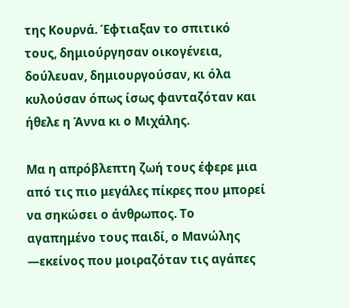της Κουρνά. Έφτιαξαν το σπιτικό τους, δημιούργησαν οικογένεια, δούλευαν, δημιουργούσαν, κι όλα κυλούσαν όπως ίσως φανταζόταν και ήθελε η Άννα κι ο Μιχάλης.

Μα η απρόβλεπτη ζωή τους έφερε μια από τις πιο μεγάλες πίκρες που μπορεί να σηκώσει ο άνθρωπος. Το αγαπημένο τους παιδί, ο Μανώλης —εκείνος που μοιραζόταν τις αγάπες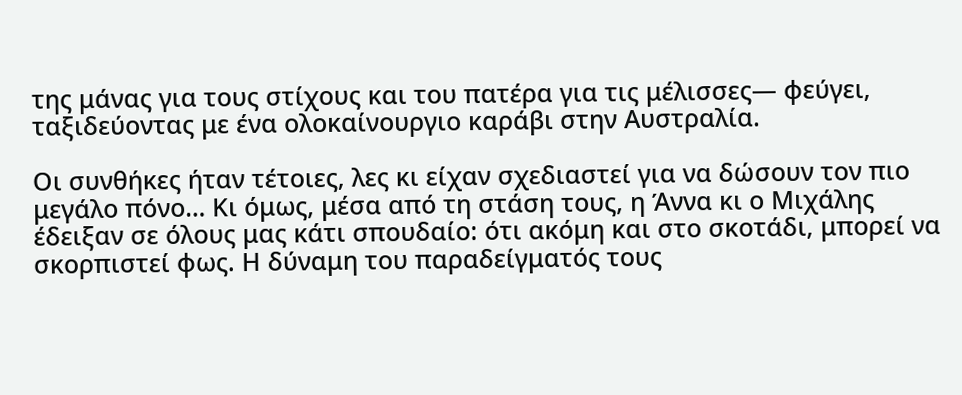της μάνας για τους στίχους και του πατέρα για τις μέλισσες— φεύγει, ταξιδεύοντας με ένα ολοκαίνουργιο καράβι στην Αυστραλία.

Οι συνθήκες ήταν τέτοιες, λες κι είχαν σχεδιαστεί για να δώσουν τον πιο μεγάλο πόνο… Κι όμως, μέσα από τη στάση τους, η Άννα κι ο Μιχάλης έδειξαν σε όλους μας κάτι σπουδαίο: ότι ακόμη και στο σκοτάδι, μπορεί να σκορπιστεί φως. Η δύναμη του παραδείγματός τους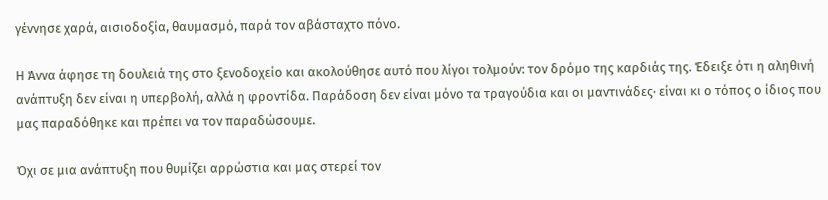γέννησε χαρά, αισιοδοξία, θαυμασμό, παρά τον αβάσταχτο πόνο.

Η Άννα άφησε τη δουλειά της στο ξενοδοχείο και ακολούθησε αυτό που λίγοι τολμούν: τον δρόμο της καρδιάς της. Έδειξε ότι η αληθινή ανάπτυξη δεν είναι η υπερβολή, αλλά η φροντίδα. Παράδοση δεν είναι μόνο τα τραγούδια και οι μαντινάδες· είναι κι ο τόπος ο ίδιος που μας παραδόθηκε και πρέπει να τον παραδώσουμε.

Όχι σε μια ανάπτυξη που θυμίζει αρρώστια και μας στερεί τον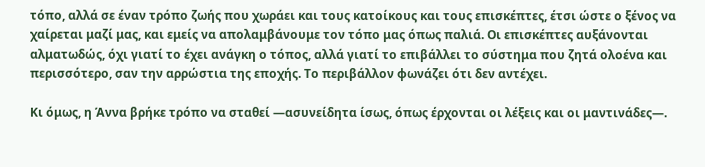τόπο, αλλά σε έναν τρόπο ζωής που χωράει και τους κατοίκους και τους επισκέπτες, έτσι ώστε ο ξένος να χαίρεται μαζί μας, και εμείς να απολαμβάνουμε τον τόπο μας όπως παλιά. Οι επισκέπτες αυξάνονται αλματωδώς, όχι γιατί το έχει ανάγκη ο τόπος, αλλά γιατί το επιβάλλει το σύστημα που ζητά ολοένα και περισσότερο, σαν την αρρώστια της εποχής. Το περιβάλλον φωνάζει ότι δεν αντέχει.

Κι όμως, η Άννα βρήκε τρόπο να σταθεί —ασυνείδητα ίσως, όπως έρχονται οι λέξεις και οι μαντινάδες—.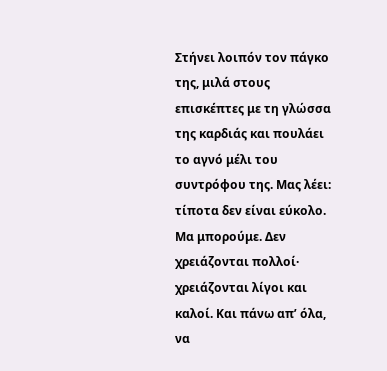Στήνει λοιπόν τον πάγκο της, μιλά στους επισκέπτες με τη γλώσσα της καρδιάς και πουλάει το αγνό μέλι του συντρόφου της. Μας λέει: τίποτα δεν είναι εύκολο. Μα μπορούμε. Δεν χρειάζονται πολλοί· χρειάζονται λίγοι και καλοί. Και πάνω απ’ όλα, να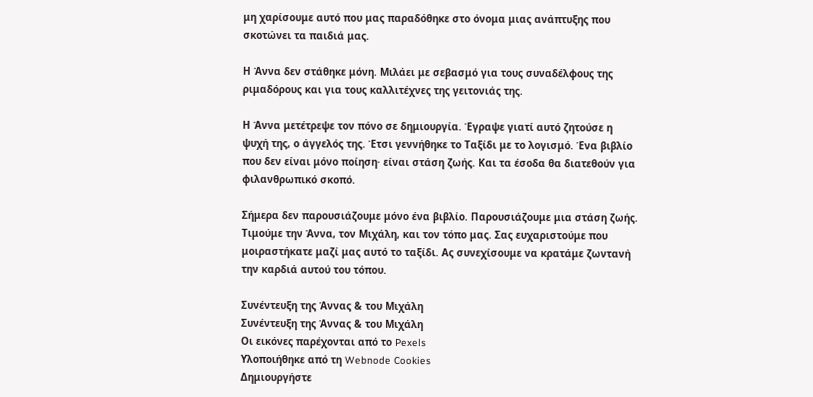μη χαρίσουμε αυτό που μας παραδόθηκε στο όνομα μιας ανάπτυξης που σκοτώνει τα παιδιά μας.

Η Άννα δεν στάθηκε μόνη. Μιλάει με σεβασμό για τους συναδέλφους της ριμαδόρους και για τους καλλιτέχνες της γειτονιάς της.

Η Άννα μετέτρεψε τον πόνο σε δημιουργία. Έγραψε γιατί αυτό ζητούσε η ψυχή της, ο άγγελός της. Έτσι γεννήθηκε το Ταξίδι με το λογισμό. Ένα βιβλίο που δεν είναι μόνο ποίηση· είναι στάση ζωής. Και τα έσοδα θα διατεθούν για φιλανθρωπικό σκοπό.

Σήμερα δεν παρουσιάζουμε μόνο ένα βιβλίο. Παρουσιάζουμε μια στάση ζωής. Τιμούμε την Άννα, τον Μιχάλη, και τον τόπο μας. Σας ευχαριστούμε που μοιραστήκατε μαζί μας αυτό το ταξίδι. Ας συνεχίσουμε να κρατάμε ζωντανή την καρδιά αυτού του τόπου.

Συνέντευξη της Άννας & του Μιχάλη
Συνέντευξη της Άννας & του Μιχάλη
Οι εικόνες παρέχονται από το Pexels
Υλοποιήθηκε από τη Webnode Cookies
Δημιουργήστε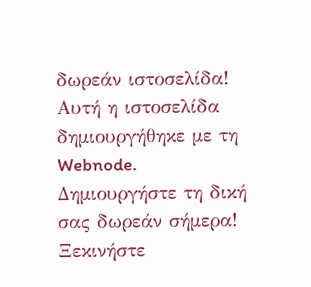δωρεάν ιστοσελίδα! Αυτή η ιστοσελίδα δημιουργήθηκε με τη Webnode. Δημιουργήστε τη δική σας δωρεάν σήμερα! Ξεκινήστε